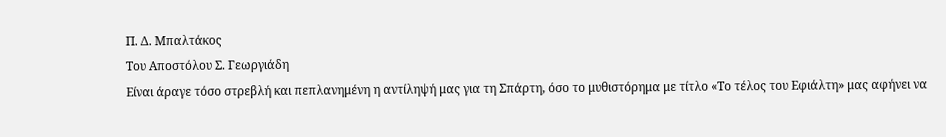Π. Δ. Μπαλτάκος
Του Αποστόλου Σ. Γεωργιάδη
Είναι άραγε τόσο στρεβλή και πεπλανημένη η αντίληψή μας για τη Σπάρτη, όσο το μυθιστόρημα με τίτλο «Το τέλος του Εφιάλτη» μας αφήνει να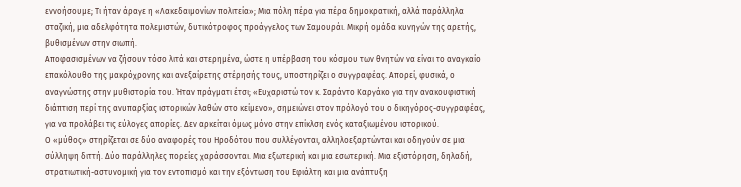εννοήσουμε; Τι ήταν άραγε η «Λακεδαιμονίων πολιτεία»; Μια πόλη πέρα για πέρα δημοκρατική, αλλά παράλληλα σταζική, μια αδελφότητα πολεμιστών, δυτικότροφος προάγγελος των Σαμουράι. Μικρή ομάδα κυνηγών της αρετής, βυθισμένων στην σιωπή.
Αποφασισμένων να ζήσουν τόσο λιτά και στερημένα, ώστε η υπέρβαση του κόσμου των θνητών να είναι το αναγκαίο επακόλουθο της μακρόχρονης και ανεξαίρετης στέρησής τους, υποστηρίζει ο συγγραφέας. Απορεί, φυσικά, ο αναγνώστης στην μυθιστορία του. Ήταν πράγματι έτσι; «Ευχαριστώ τον κ. Σαράντο Καργάκο για την ανακουφιστική διάπτιση περί της ανυπαρξίας ιστορικών λαθών στο κείμενο», σημειώνει στον πρόλογό του ο δικηγόρος-συγγραφέας, για να προλάβει τις εύλογες απορίες. Δεν αρκείται όμως μόνο στην επίκλση ενός καταξιωμένου ιστορικού.
Ο «μύθος» στηρίζεται σε δύο αναφορές του Ηροδότου που συλλέγονται, αλληλοεξαρτώνται και οδηγούν σε μια σύλληψη διττή. Δύο παράλληλες πορείες χαράσσονται. Μια εξωτερική και μια εσωτερική. Μια εξιστόρηση, δηλαδή, στρατιωτική-αστυνομική για τον εντοπισμό και την εξόντωση του Εφιάλτη και μια ανάπτυξη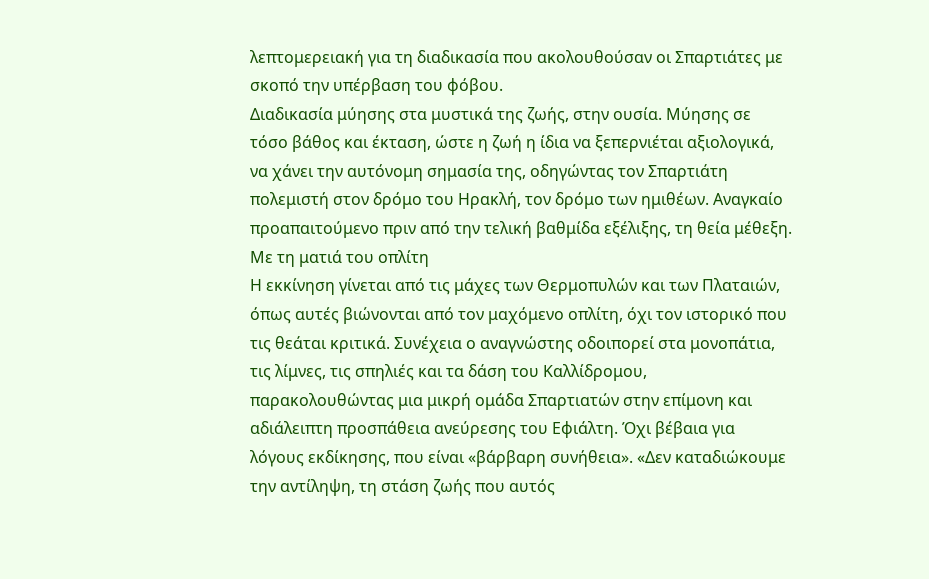λεπτομερειακή για τη διαδικασία που ακολουθούσαν οι Σπαρτιάτες με σκοπό την υπέρβαση του φόβου.
Διαδικασία μύησης στα μυστικά της ζωής, στην ουσία. Μύησης σε τόσο βάθος και έκταση, ώστε η ζωή η ίδια να ξεπερνιέται αξιολογικά, να χάνει την αυτόνομη σημασία της, οδηγώντας τον Σπαρτιάτη πολεμιστή στον δρόμο του Ηρακλή, τον δρόμο των ημιθέων. Αναγκαίο προαπαιτούμενο πριν από την τελική βαθμίδα εξέλιξης, τη θεία μέθεξη.
Με τη ματιά του οπλίτη
Η εκκίνηση γίνεται από τις μάχες των Θερμοπυλών και των Πλαταιών, όπως αυτές βιώνονται από τον μαχόμενο οπλίτη, όχι τον ιστορικό που τις θεάται κριτικά. Συνέχεια ο αναγνώστης οδοιπορεί στα μονοπάτια, τις λίμνες, τις σπηλιές και τα δάση του Καλλίδρομου, παρακολουθώντας μια μικρή ομάδα Σπαρτιατών στην επίμονη και αδιάλειπτη προσπάθεια ανεύρεσης του Εφιάλτη. Όχι βέβαια για λόγους εκδίκησης, που είναι «βάρβαρη συνήθεια». «Δεν καταδιώκουμε την αντίληψη, τη στάση ζωής που αυτός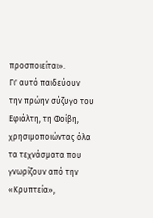προσποιείται».
Γι' αυτό παιδεύουν την πρώην σύζυγο του Εφιάλτη, τη Φοίβη, χρησιμοποιώντας όλα τα τεχνάσματα που γνωρίζουν από την «Κρυπτεία»,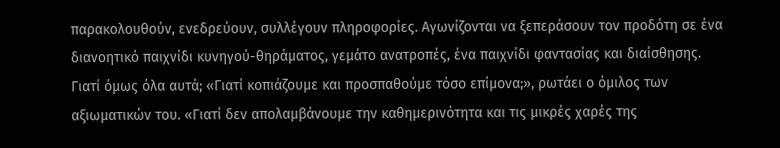παρακολουθούν, ενεδρεύουν, συλλέγουν πληροφορίες. Αγωνίζονται να ξεπεράσουν τον προδότη σε ένα διανοητικό παιχνίδι κυνηγού-θηράματος, γεμάτο ανατροπές, ένα παιχνίδι φαντασίας και διαίσθησης.
Γιατί όμως όλα αυτά; «Γιατί κοπιάζουμε και προσπαθούμε τόσο επίμονα;», ρωτάει ο όμιλος των αξιωματικών του. «Γιατί δεν απολαμβάνουμε την καθημερινότητα και τις μικρές χαρές της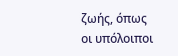ζωής, όπως οι υπόλοιποι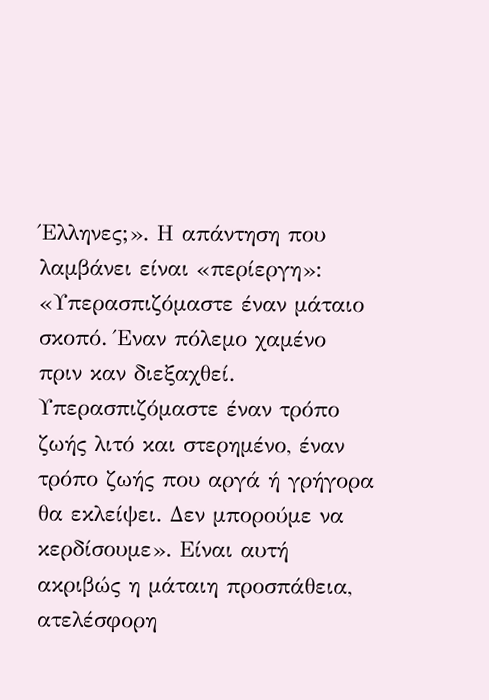Έλληνες;». Η απάντηση που λαμβάνει είναι «περίεργη»: «Υπερασπιζόμαστε έναν μάταιο σκοπό. Έναν πόλεμο χαμένο πριν καν διεξαχθεί.
Υπερασπιζόμαστε έναν τρόπο ζωής λιτό και στερημένο, έναν τρόπο ζωής που αργά ή γρήγορα θα εκλείψει. Δεν μπορούμε να κερδίσουμε». Είναι αυτή ακριβώς η μάταιη προσπάθεια, ατελέσφορη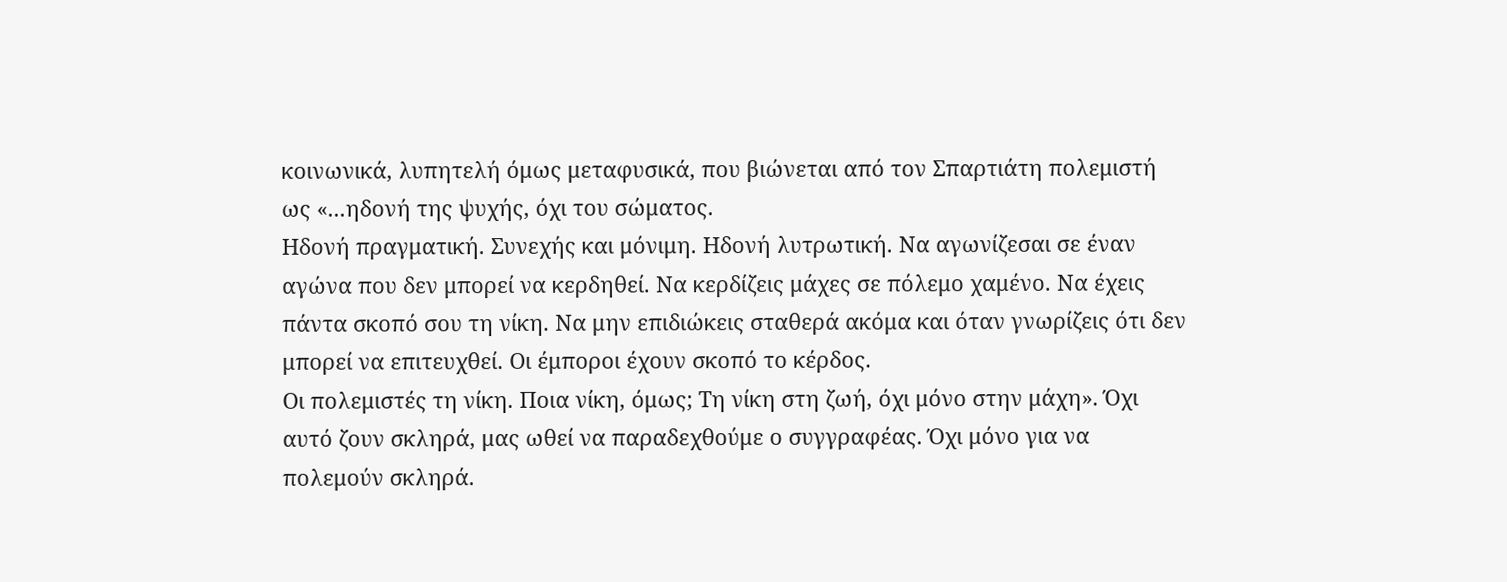κοινωνικά, λυπητελή όμως μεταφυσικά, που βιώνεται από τον Σπαρτιάτη πολεμιστή ως «...ηδονή της ψυχής, όχι του σώματος.
Ηδονή πραγματική. Συνεχής και μόνιμη. Ηδονή λυτρωτική. Να αγωνίζεσαι σε έναν αγώνα που δεν μπορεί να κερδηθεί. Να κερδίζεις μάχες σε πόλεμο χαμένο. Να έχεις πάντα σκοπό σου τη νίκη. Να μην επιδιώκεις σταθερά ακόμα και όταν γνωρίζεις ότι δεν μπορεί να επιτευχθεί. Οι έμποροι έχουν σκοπό το κέρδος.
Οι πολεμιστές τη νίκη. Ποια νίκη, όμως; Τη νίκη στη ζωή, όχι μόνο στην μάχη». Όχι αυτό ζουν σκληρά, μας ωθεί να παραδεχθούμε ο συγγραφέας. Όχι μόνο για να πολεμούν σκληρά.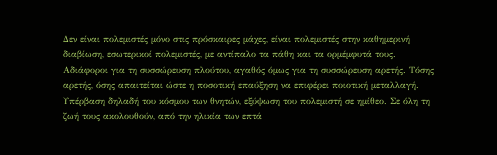Δεν είναι πολεμιστές μόνο στις πρόσκαιρες μάχες, είναι πολεμιστές στην καθημερινή διαβίωση, εσωτερικοί πολεμιστές, με αντίπαλο τα πάθη και τα ορμέμφυτά τους. Αδιάφοροι για τη συσσώρευση πλούτου, αγαθός όμως για τη συσσώρευση αρετής. Τόσης αρετής, όσης απαιτείται ώστε η ποσοτική επαύξηση να επιφέρει ποιοτική μεταλλαγή.
Υπέρβαση δηλαδή του κόσμου των θνητών, εξύψωση του πολεμιστή σε ημίθεο. Σε όλη τη ζωή τους ακολουθούν, από την ηλικία των επτά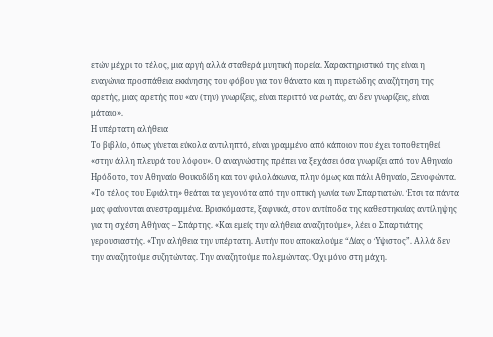ετών μέχρι το τέλος, μια αργή αλλά σταθερά μυητική πορεία. Χαρακτηριστικό της είναι η εναγώνια προσπάθεια εκκίνησης του φόβου για τον θάνατο και η πυρετώδης αναζήτηση της αρετής, μιας αρετής που «αν (την) γνωρίζεις, είναι περιττό να ρωτάς, αν δεν γνωρίζεις, είναι μάταιο».
Η υπέρτατη αλήθεια
Το βιβλίο, όπως γίνεται εύκολα αντιληπτό, είναι γραμμένο από κάποιον που έχει τοποθετηθεί «στην άλλη πλευρά του λόφου». Ο αναγνώστης πρέπει να ξεχάσει όσα γνωρίζει από τον Αθηναίο Ηρόδοτο, τον Αθηναίο Θουκυδίδη και τον φιλολάκωνα, πλην όμως και πάλι Αθηναίο, Ξενοφώντα. «Το τέλος του Εφιάλτη» θεάται τα γεγονότα από την οπτική γωνία των Σπαρτιατών. Έτσι τα πάντα μας φαίνονται ανεστραμμένα. Βρισκόμαστε, ξαφνικά, στον αντίποδα της καθεστηκυίας αντίληψης για τη σχέση Αθήνας – Σπάρτης. «Και εμείς την αλήθεια αναζητούμε», λέει ο Σπαρτιάτης γερουσιαστής. «Την αλήθεια την υπέρτατη. Αυτήν που αποκαλούμε “Δίας ο Ύψιστος”. Αλλά δεν την αναζητούμε συζητώντας. Την αναζητούμε πολεμώντας. Όχι μόνο στη μάχη.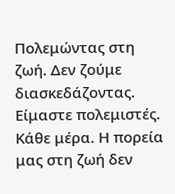Πολεμώντας στη ζωή. Δεν ζούμε διασκεδάζοντας. Είμαστε πολεμιστές. Κάθε μέρα. Η πορεία μας στη ζωή δεν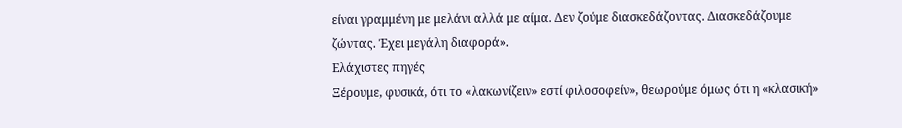είναι γραμμένη με μελάνι αλλά με αίμα. Δεν ζούμε διασκεδάζοντας. Διασκεδάζουμε ζώντας. Έχει μεγάλη διαφορά».
Ελάχιστες πηγές
Ξέρουμε, φυσικά, ότι το «λακωνίζειν» εστί φιλοσοφείν», θεωρούμε όμως ότι η «κλασική»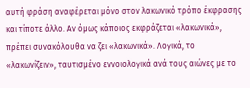αυτή φράση αναφέρεται μόνο στον λακωνικό τρόπο έκφρασης και τίποτε άλλο. Αν όμως κάποιος εκφράζεται «λακωνικά», πρέπει συνακόλουθα να ζει «λακωνικά». Λογικά, το «λακωνίζειν», ταυτισμένο εννοιολογικά ανά τους αιώνες με το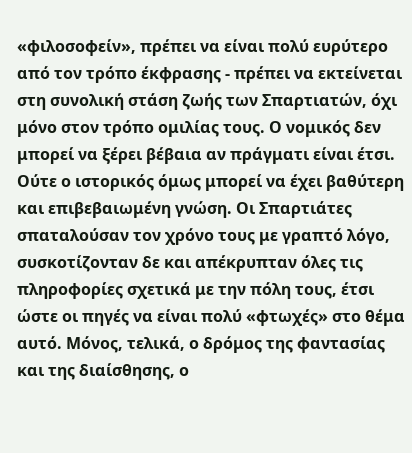«φιλοσοφείν», πρέπει να είναι πολύ ευρύτερο από τον τρόπο έκφρασης - πρέπει να εκτείνεται στη συνολική στάση ζωής των Σπαρτιατών, όχι μόνο στον τρόπο ομιλίας τους. Ο νομικός δεν μπορεί να ξέρει βέβαια αν πράγματι είναι έτσι. Ούτε ο ιστορικός όμως μπορεί να έχει βαθύτερη και επιβεβαιωμένη γνώση. Οι Σπαρτιάτες σπαταλούσαν τον χρόνο τους με γραπτό λόγο, συσκοτίζονταν δε και απέκρυπταν όλες τις πληροφορίες σχετικά με την πόλη τους, έτσι ώστε οι πηγές να είναι πολύ «φτωχές» στο θέμα αυτό. Μόνος, τελικά, ο δρόμος της φαντασίας και της διαίσθησης, ο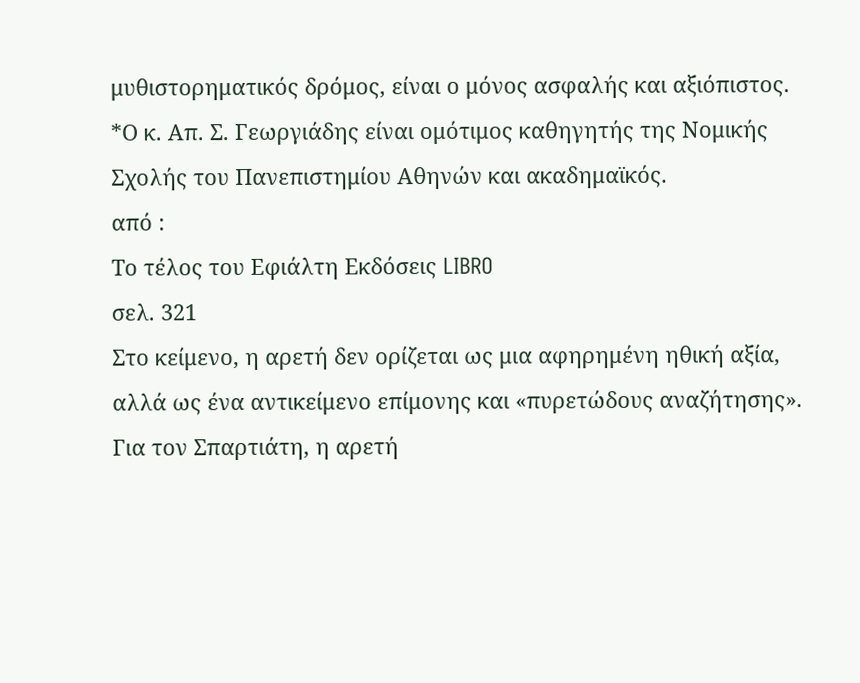μυθιστορηματικός δρόμος, είναι ο μόνος ασφαλής και αξιόπιστος.
*Ο κ. Απ. Σ. Γεωργιάδης είναι ομότιμος καθηγητής της Νομικής Σχολής του Πανεπιστημίου Αθηνών και ακαδημαϊκός.
από :
Το τέλος του Εφιάλτη Εκδόσεις LIBRO
σελ. 321
Στο κείμενο, η αρετή δεν ορίζεται ως μια αφηρημένη ηθική αξία, αλλά ως ένα αντικείμενο επίμονης και «πυρετώδους αναζήτησης». Για τον Σπαρτιάτη, η αρετή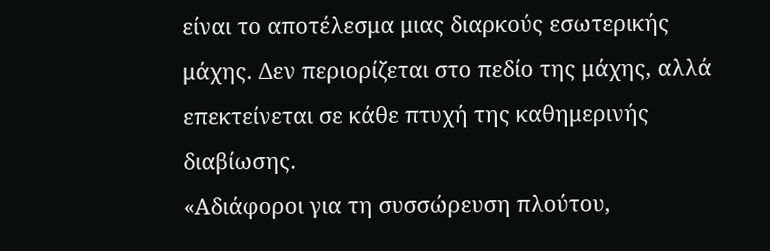είναι το αποτέλεσμα μιας διαρκούς εσωτερικής μάχης. Δεν περιορίζεται στο πεδίο της μάχης, αλλά επεκτείνεται σε κάθε πτυχή της καθημερινής διαβίωσης.
«Αδιάφοροι για τη συσσώρευση πλούτου,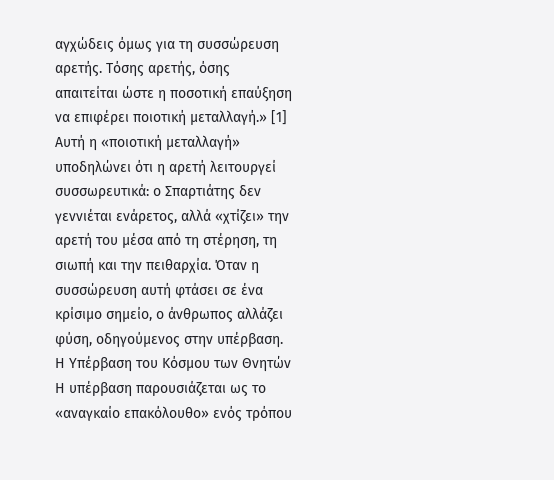αγχώδεις όμως για τη συσσώρευση αρετής. Τόσης αρετής, όσης απαιτείται ώστε η ποσοτική επαύξηση να επιφέρει ποιοτική μεταλλαγή.» [1]
Αυτή η «ποιοτική μεταλλαγή» υποδηλώνει ότι η αρετή λειτουργεί συσσωρευτικά: ο Σπαρτιάτης δεν γεννιέται ενάρετος, αλλά «χτίζει» την αρετή του μέσα από τη στέρηση, τη σιωπή και την πειθαρχία. Όταν η συσσώρευση αυτή φτάσει σε ένα κρίσιμο σημείο, ο άνθρωπος αλλάζει φύση, οδηγούμενος στην υπέρβαση.
Η Υπέρβαση του Κόσμου των Θνητών
Η υπέρβαση παρουσιάζεται ως το «αναγκαίο επακόλουθο» ενός τρόπου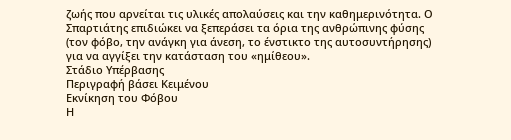ζωής που αρνείται τις υλικές απολαύσεις και την καθημερινότητα. Ο Σπαρτιάτης επιδιώκει να ξεπεράσει τα όρια της ανθρώπινης φύσης (τον φόβο, την ανάγκη για άνεση, το ένστικτο της αυτοσυντήρησης) για να αγγίξει την κατάσταση του «ημίθεου».
Στάδιο Υπέρβασης
Περιγραφή βάσει Κειμένου
Εκνίκηση του Φόβου
Η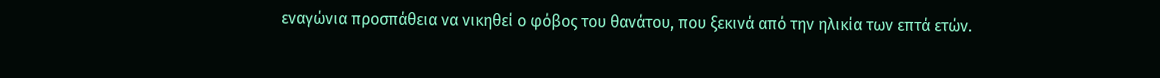εναγώνια προσπάθεια να νικηθεί ο φόβος του θανάτου, που ξεκινά από την ηλικία των επτά ετών.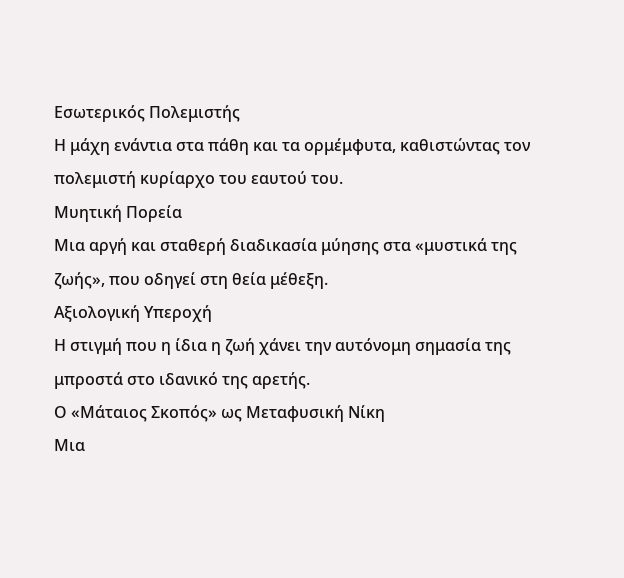Εσωτερικός Πολεμιστής
Η μάχη ενάντια στα πάθη και τα ορμέμφυτα, καθιστώντας τον πολεμιστή κυρίαρχο του εαυτού του.
Μυητική Πορεία
Μια αργή και σταθερή διαδικασία μύησης στα «μυστικά της ζωής», που οδηγεί στη θεία μέθεξη.
Αξιολογική Υπεροχή
Η στιγμή που η ίδια η ζωή χάνει την αυτόνομη σημασία της μπροστά στο ιδανικό της αρετής.
Ο «Μάταιος Σκοπός» ως Μεταφυσική Νίκη
Μια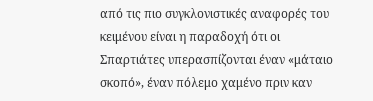από τις πιο συγκλονιστικές αναφορές του κειμένου είναι η παραδοχή ότι οι Σπαρτιάτες υπερασπίζονται έναν «μάταιο σκοπό», έναν πόλεμο χαμένο πριν καν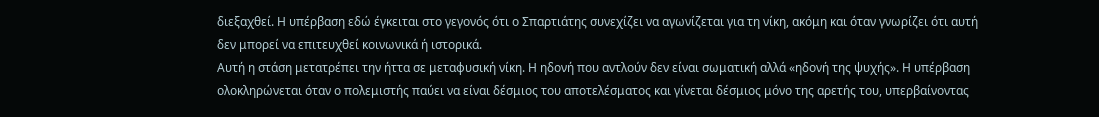διεξαχθεί. Η υπέρβαση εδώ έγκειται στο γεγονός ότι ο Σπαρτιάτης συνεχίζει να αγωνίζεται για τη νίκη, ακόμη και όταν γνωρίζει ότι αυτή δεν μπορεί να επιτευχθεί κοινωνικά ή ιστορικά.
Αυτή η στάση μετατρέπει την ήττα σε μεταφυσική νίκη. Η ηδονή που αντλούν δεν είναι σωματική αλλά «ηδονή της ψυχής». Η υπέρβαση ολοκληρώνεται όταν ο πολεμιστής παύει να είναι δέσμιος του αποτελέσματος και γίνεται δέσμιος μόνο της αρετής του, υπερβαίνοντας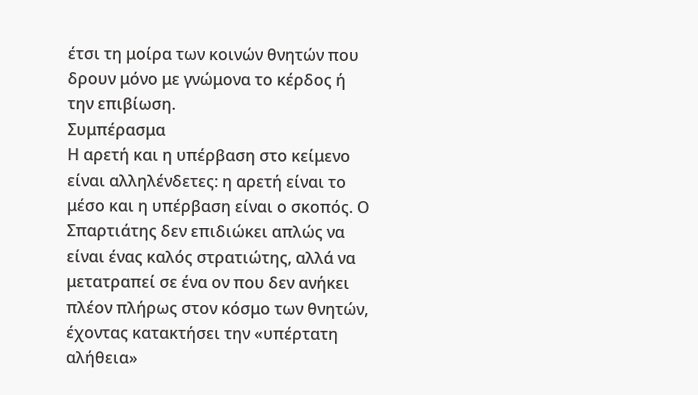έτσι τη μοίρα των κοινών θνητών που δρουν μόνο με γνώμονα το κέρδος ή την επιβίωση.
Συμπέρασμα
Η αρετή και η υπέρβαση στο κείμενο είναι αλληλένδετες: η αρετή είναι το μέσο και η υπέρβαση είναι ο σκοπός. Ο Σπαρτιάτης δεν επιδιώκει απλώς να είναι ένας καλός στρατιώτης, αλλά να μετατραπεί σε ένα ον που δεν ανήκει πλέον πλήρως στον κόσμο των θνητών, έχοντας κατακτήσει την «υπέρτατη αλήθεια»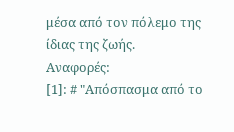μέσα από τον πόλεμο της ίδιας της ζωής.
Αναφορές:
[1]: # "Απόσπασμα από το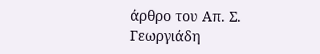άρθρο του Απ. Σ. Γεωργιάδη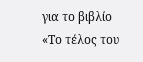για το βιβλίο «Το τέλος του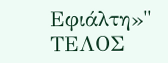Εφιάλτη»"
ΤΕΛΟΣ